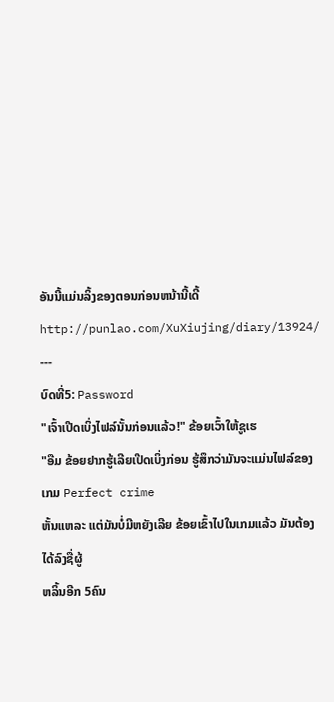ອັນນີ້ແມ່ນລິ້ງຂອງຕອນກ່ອນຫນ້ານີ້ເດີ້
http://punlao.com/XuXiujing/diary/13924/
---
ບົດທີ່5: Password
"ເຈົ້າເປີດເບິ່ງໄຟລ໌ນັ້ນກ່ອນແລ້ວ!" ຂ້ອຍເວົ້າໃຫ້ຊູເຮ
"ອືມ ຂ້ອຍຢາກຮູ້ເລີຍເປີດເບິ່ງກ່ອນ ຮູ້ສຶກວ່າມັນຈະແມ່ນໄຟລ໌ຂອງເກມ Perfect crime
ຫັ້ນແຫລະ ແຕ່ມັນບໍ່ມີຫຍັງເລີຍ ຂ້ອຍເຂົ້າໄປໃນເກມແລ້ວ ມັນຕ້ອງໄດ້ລົງຊື່ຜູ້
ຫລິ້ນອີກ 5ຄົນ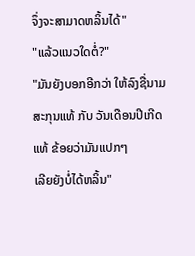ຈຶ່ງຈະສາມາດຫລິ້ນໄດ້"
"ແລ້ວແນວໃດຕໍ່?"
"ມັນຍັງບອກອີກວ່າ ໃຫ້ລົງຊື່ນາມສະກຸນແທ້ ກັບ ວັນເດືອນປີເກີດແທ້ ຂ້ອຍວ່າມັນແປກໆ
ເລີຍຍັງບໍ່ໄດ້ຫລິ້ນ"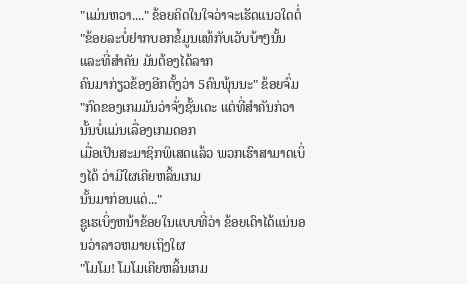"ແມ່ນຫວາ...." ຂ້ອຍຄິດໃນໃຈວ່າຈະເຮັດແນວໃດຕໍ່
"ຂ້ອຍລະບໍ່ຢາກບອກຂໍ້ມູນແທ້ກັບເວັບບ້າໆນັ້ນ ແລະທີ່ສຳຄັນ ມັນຕ້ອງໄດ້ລາກ
ຄົນມາກ່ຽວຂ້ອງອີກຕັ້ງວ່າ 5ຄົນພຸ້ນນະ" ຂ້ອຍຈົ່ມ
"ກົດຂອງເກມມັນວ່າຈັ່ງຊັ້ນເດະ ແຕ່ທີ່ສຳຄັນກ່ວານັ້ນບໍ່ແມ່ນເລື່ອງເກມດອກ
ເມື່ອເປັນສະມາຊິກພິເສດແລ້ວ ພວກເຮົາສາມາດເບິ່ງໄດ້ ວ່າມີໃຜເຄີຍຫລິ້ນເກມ
ນັ້ນມາກ່ອນແດ່..."
ຊູເຮເບິ່ງຫນ້າຂ້ອຍໃນແບບທີ່ວ່າ ຂ້ອຍເດົາໄດ້ແນ່ນອນວ່າລາວຫມາຍເຖິງໃຜ
"ໂມໂມ! ໂມໂມເຄີຍຫລິ້ນເກມ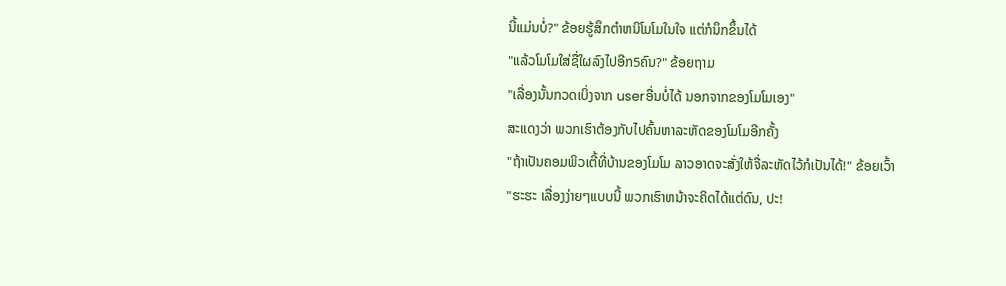ນີ້ແມ່ນບໍ່?" ຂ້ອຍຮູ້ສຶກຕຳຫນິໂມໂມໃນໃຈ ແຕ່ກໍນຶກຂຶ້ນໄດ້
"ແລ້ວໂມໂມໃສ່ຊື່ໃຜລົງໄປອີກ5ຄົນ?" ຂ້ອຍຖາມ
"ເລື່ອງນັ້ນກວດເບິ່ງຈາກ userອື່ນບໍ່ໄດ້ ນອກຈາກຂອງໂມໂມເອງ"
ສະແດງວ່າ ພວກເຮົາຕ້ອງກັບໄປຄົ້ນຫາລະຫັດຂອງໂມໂມອີກຄັ້ງ
"ຖ້າເປັນຄອມພິວເຕີ້ທີ່ບ້ານຂອງໂມໂມ ລາວອາດຈະສັ່ງໃຫ້ຈື່ລະຫັດໄວ້ກໍເປັນໄດ້!" ຂ້ອຍເວົ້າ
"ຮະຮະ ເລື່ອງງ່າຍໆແບບນີ້ ພວກເຮົາຫນ້າຈະຄິດໄດ້ແຕ່ດົນ, ປະ!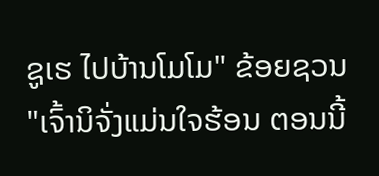ຊູເຮ ໄປບ້ານໂມໂມ" ຂ້ອຍຊວນ
"ເຈົ້ານິຈັ່ງແມ່ນໃຈຮ້ອນ ຕອນນີ້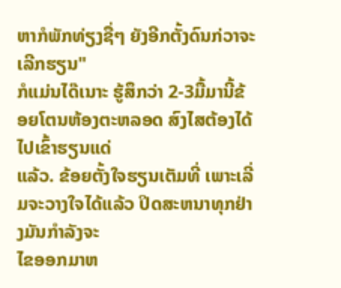ຫາກໍພັກທ່ຽງຊື່ໆ ຍັງອີກຕັ້ງດົນກ່ວາຈະເລີກຮຽນ"
ກໍແມ່ນໄດ໊ເນາະ ຮູ້ສຶກວ່າ 2-3ມື້ມານີ້ຂ້ອຍໂຕນຫ້ອງຕະຫລອດ ສົງໄສຕ້ອງໄດ້ໄປເຂົ້າຮຽນແດ່
ແລ້ວ. ຂ້ອຍຕັ້ງໃຈຮຽນເຕັມທີ່ ເພາະເລີ່ມຈະວາງໃຈໄດ້ແລ້ວ ປິດສະຫນາທຸກຢ່າງມັນກຳລັງຈະ
ໄຂອອກມາຫ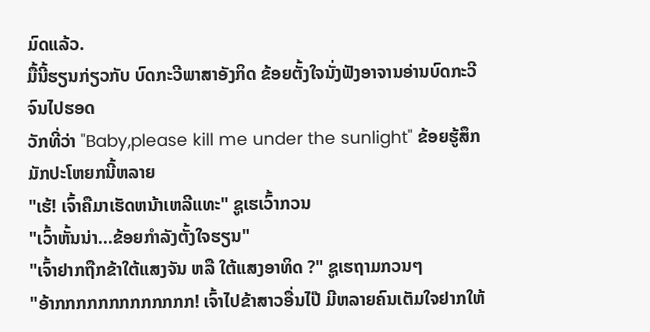ມົດແລ້ວ.
ມື້ນີ້ຮຽນກ່ຽວກັບ ບົດກະວີພາສາອັງກິດ ຂ້ອຍຕັ້ງໃຈນັ່ງຟັງອາຈານອ່ານບົດກະວີຈົນໄປຮອດ
ວັກທີ່ວ່າ "Baby,please kill me under the sunlight" ຂ້ອຍຮູ້ສຶກມັກປະໂຫຍກນີ້ຫລາຍ
"ເຮ້! ເຈົ້າຄືມາເຮັດຫນ້າເຫລີແທະ" ຊູເຮເວົ້າກວນ
"ເວົ້າຫັ້ນນ່າ...ຂ້ອຍກຳລັງຕັ້ງໃຈຮຽນ"
"ເຈົ້າຢາກຖືກຂ້າໃຕ້ແສງຈັນ ຫລື ໃຕ້ແສງອາທິດ ?" ຊູເຮຖາມກວນໆ
"ອ້າກກກກກກກກກກກກກ! ເຈົ້າໄປຂ້າສາວອື່ນໄປ໊ ມີຫລາຍຄົນເຕັມໃຈຢາກໃຫ້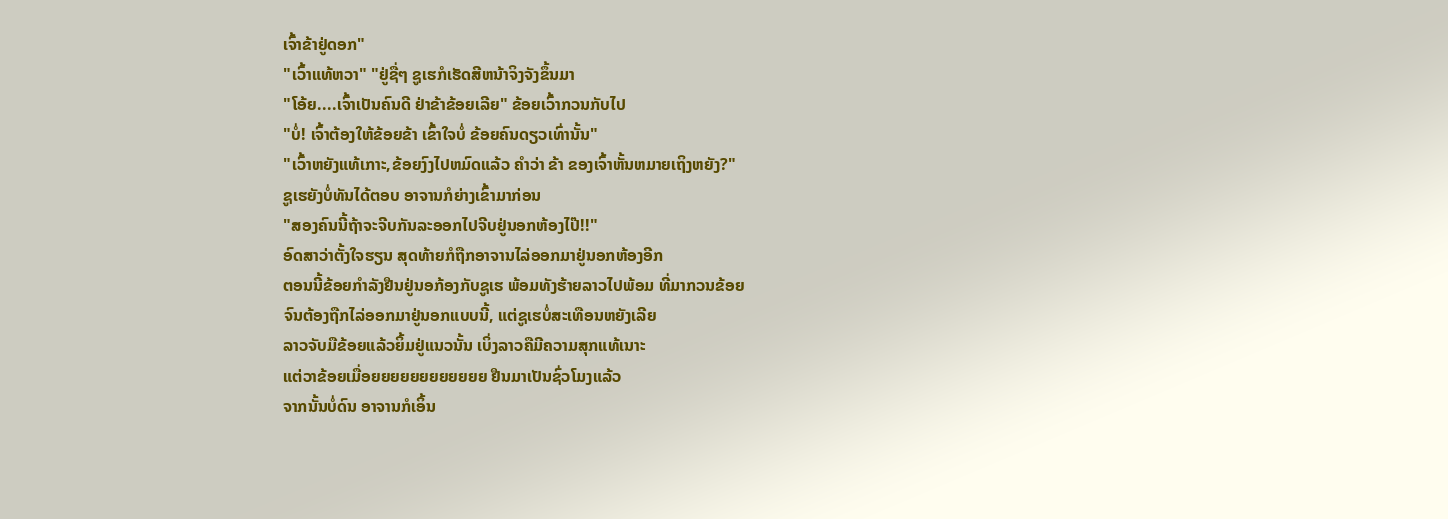ເຈົ້າຂ້າຢູ່ດອກ"
"ເວົ້າແທ້ຫວາ" "ຢູ່ຊື່ໆ ຊູເຮກໍເຮັດສີຫນ້າຈິງຈັງຂຶ້ນມາ
"ໂອ້ຍ....ເຈົ້າເປັນຄົນດີ ຢ່າຂ້າຂ້ອຍເລີຍ" ຂ້ອຍເວົ້າກວນກັບໄປ
"ບໍ່! ເຈົ້າຕ້ອງໃຫ້ຂ້ອຍຂ້າ ເຂົ້າໃຈບໍ່ ຂ້ອຍຄົນດຽວເທົ່ານັ້ນ"
"ເວົ້າຫຍັງແທ້ເກາະ,ຂ້ອຍງົງໄປຫມົດແລ້ວ ຄຳວ່າ ຂ້າ ຂອງເຈົ້າຫັ້ນຫມາຍເຖິງຫຍັງ?"
ຊູເຮຍັງບໍ່ທັນໄດ້ຕອບ ອາຈານກໍຍ່າງເຂົ້າມາກ່ອນ
"ສອງຄົນນີ້ຖ້າຈະຈີບກັນລະອອກໄປຈີບຢູ່ນອກຫ້ອງໄປ໊!!"
ອົດສາວ່າຕັ້ງໃຈຮຽນ ສຸດທ້າຍກໍຖືກອາຈານໄລ່ອອກມາຢູ່ນອກຫ້ອງອີກ
ຕອນນີ້ຂ້ອຍກຳລັງຢືນຢູ່ນອກ້ອງກັບຊູເຮ ພ້ອມທັງຮ້າຍລາວໄປພ້ອມ ທີ່ມາກວນຂ້ອຍ
ຈົນຕ້ອງຖືກໄລ່ອອກມາຢູ່ນອກແບບນີ້, ແຕ່ຊູເຮບໍ່ສະເທືອນຫຍັງເລີຍ
ລາວຈັບມືຂ້ອຍແລ້ວຍິ້ມຢູ່ແນວນັ້ນ ເບິ່ງລາວຄືມີຄວາມສຸກແທ້ເນາະ
ແຕ່ວາຂ້ອຍເມື່ອຍຍຍຍຍຍຍຍຍຍຍຍ ຢືນມາເປັນຊົ່ວໂມງແລ້ວ
ຈາກນັ້ນບໍ່ດົນ ອາຈານກໍເອິ້ນ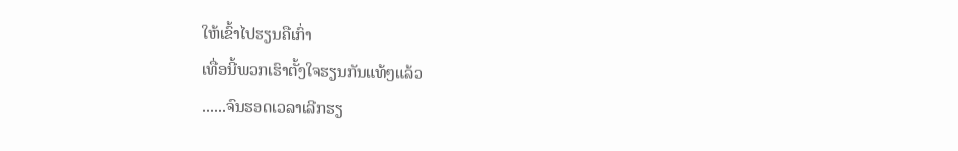ໃຫ້ເຂົ້າໄປຮຽນຄືເກົ່າ
ເທື່ອນີ້ພວກເຮົາຕັ້ງໃຈຮຽນກັນແທ້ໆແລ້ວ
......ຈົນຮອດເວລາເລີກຮຽ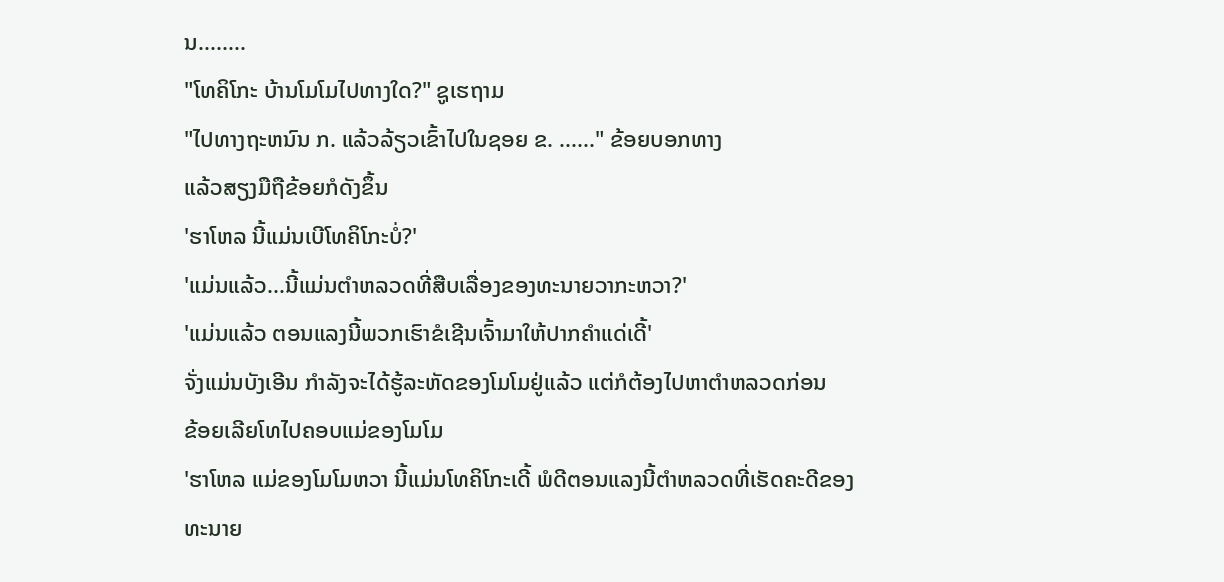ນ........
"ໂທຄິໂກະ ບ້ານໂມໂມໄປທາງໃດ?" ຊູເຮຖາມ
"ໄປທາງຖະຫນົນ ກ. ແລ້ວລ້ຽວເຂົ້າໄປໃນຊອຍ ຂ. ......" ຂ້ອຍບອກທາງ
ແລ້ວສຽງມືຖືຂ້ອຍກໍດັງຂຶ້ນ
'ຮາໂຫລ ນີ້ແມ່ນເບີໂທຄິໂກະບໍ່?'
'ແມ່ນແລ້ວ...ນີ້ແມ່ນຕຳຫລວດທີ່ສືບເລື່ອງຂອງທະນາຍວາກະຫວາ?'
'ແມ່ນແລ້ວ ຕອນແລງນີ້ພວກເຮົາຂໍເຊີນເຈົ້າມາໃຫ້ປາກຄຳແດ່ເດີ້'
ຈັ່ງແມ່ນບັງເອີນ ກຳລັງຈະໄດ້ຮູ້ລະຫັດຂອງໂມໂມຢູ່ແລ້ວ ແຕ່ກໍຕ້ອງໄປຫາຕຳຫລວດກ່ອນ
ຂ້ອຍເລີຍໂທໄປຄອບແມ່ຂອງໂມໂມ
'ຮາໂຫລ ແມ່ຂອງໂມໂມຫວາ ນີ້ແມ່ນໂທຄິໂກະເດີ້ ພໍດີຕອນແລງນີ້ຕຳຫລວດທີ່ເຮັດຄະດີຂອງ
ທະນາຍ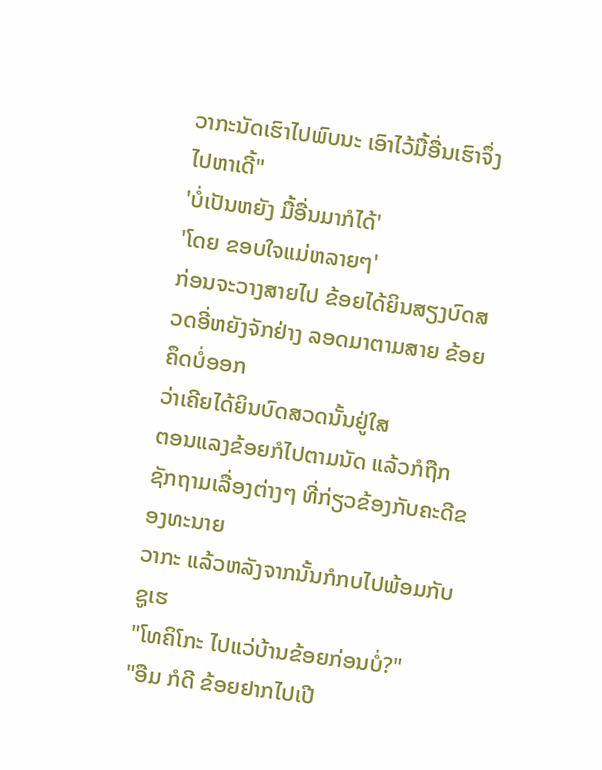ວາກະນັດເຮົາໄປພົບນະ ເອົາໄວ້ມື້ອື່ນເຮົາຈຶ່ງໄປຫາເດີ້"
'ບໍ່ເປັນຫຍັງ ມື້ອື່ນມາກໍໄດ້'
'ໂດຍ ຂອບໃຈແມ່ຫລາຍໆ'
ກ່ອນຈະວາງສາຍໄປ ຂ້ອຍໄດ້ຍິນສຽງບົດສວດອີ່ຫຍັງຈັກຢ່າງ ລອດມາຕາມສາຍ ຂ້ອຍຄຶດບໍ່ອອກ
ວ່າເຄີຍໄດ້ຍິນບົດສວດນັ້ນຢູ່ໃສ
ຕອນແລງຂ້ອຍກໍໄປຕາມນັດ ແລ້ວກໍຖືກຊັກຖາມເລື່ອງຕ່າງໆ ທີ່ກ່ຽວຂ້ອງກັບຄະດີຂອງທະນາຍ
ວາກະ ແລ້ວຫລັງຈາກນັ້ນກໍກບໄປພ້ອມກັບຊູເຮ
"ໂທຄິໂກະ ໄປແວ່ບ້ານຂ້ອຍກ່ອນບໍ່?"
"ອືມ ກໍດີ ຂ້ອຍຢາກໄປເປີ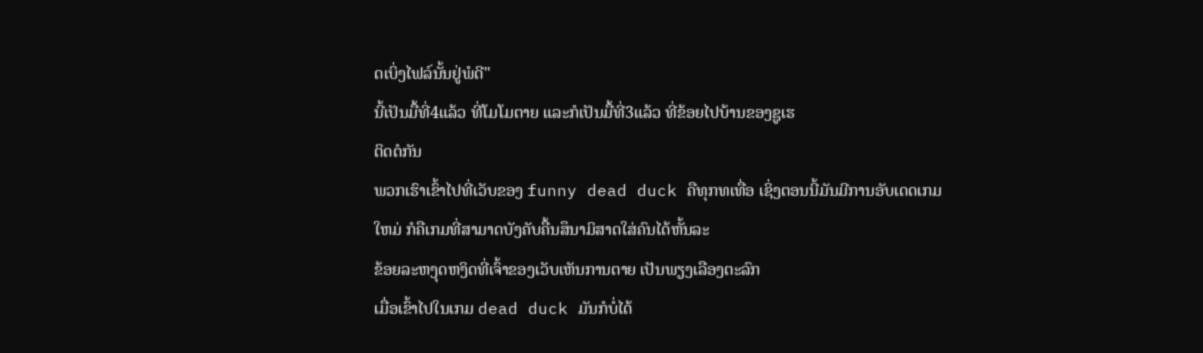ດເບິ່ງໄຟລ໌ນັ້ນຢູ່ພໍດີ"
ນີ້ເປັນມື້ທີ່4ແລ້ວ ທີ່ໂມໂມຕາຍ ແລະກໍເປັນມື້ທີ່3ແລ້ວ ທີ່ຂ້ອຍໄປບ້ານຂອງຊູເຮ
ຕິດຕໍກັນ
ພວກເຮົາເຂົ້າໄປທີ່ເວັບຂອງ funny dead duck ຄືທຸກທເທື່ອ ເຊິ່ງຕອນນີ້ມັນມີການອັບເດດເກມ
ໃຫມ່ ກໍຄືເກມທີ່ສາມາດບັງຄັບຄື້ນສຶນາມິສາດໃສ່ຄົນໄດ້ຫັ້ນລະ
ຂ້ອຍລະຫງຸດຫງິດທີ່ເຈົ້າຂອງເວັບເຫັນການຕາຍ ເປັນພຽງເລືອງຕະລົກ
ເມື່ອເຂົ້າໄປໃນເກມ dead duck ມັນກໍບໍ່ໄດ້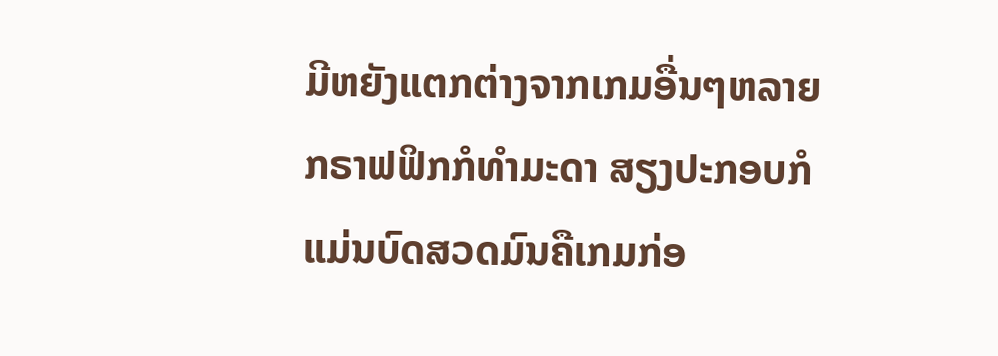ມີຫຍັງແຕກຕ່າງຈາກເກມອື່ນໆຫລາຍ
ກຣາຟຟິກກໍທຳມະດາ ສຽງປະກອບກໍແມ່ນບົດສວດມົນຄືເກມກ່ອ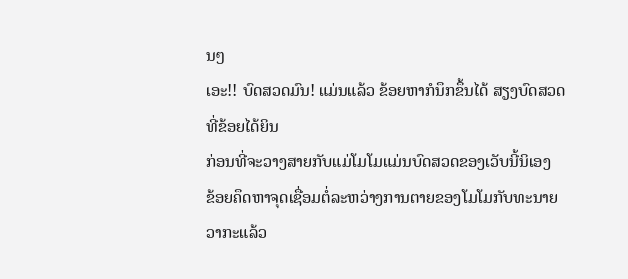ນໆ
ເອະ!! ບົດສວດມົນ! ແມ່ນແລ້ວ ຂ້ອຍຫາກໍນຶກຂຶ້ນໄດ້ ສຽງບົດສວດທີ່ຂ້ອຍໄດ້ຍິນ
ກ່ອນທີ່ຈະວາງສາຍກັບແມ່ໂມໂມແມ່ນບົດສວດຂອງເວັບນີ້ນິເອງ
ຂ້ອຍຄຶດຫາຈຸດເຊື່ອມຕໍ່ລະຫວ່າງການຕາຍຂອງໂມໂມກັບທະນາຍວາກະແລ້ວ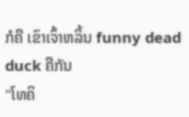ກໍຄື ເຂົາເຈົ້າຫລິ້ນ funny dead duck ຄືກັນ
"ໂທຄິ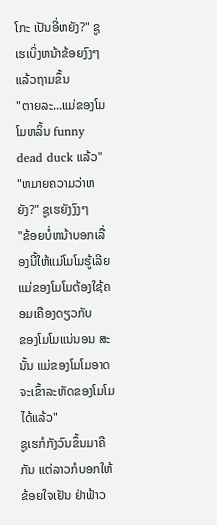ໂກະ ເປັນອີ່ຫຍັງ?" ຊູເຮເບິ່ງຫນ້າຂ້ອຍງົງໆ ແລ້ວຖາມຂຶ້ນ
"ຕາຍລະ...ແມ່ຂອງໂມໂມຫລິ້ນ funny dead duck ແລ້ວ"
"ຫມາຍຄວາມວ່າຫຍັງ?" ຊູເຮຍັງງົງໆ
"ຂ້ອຍບໍ່ຫນ້າບອກເລື່ອງນີ້ໃຫ້ແມ່ໂມໂມຮູ້ເລີຍ ແມ່ຂອງໂມໂມຕ້ອງໃຊ້ຄອມເຄືອງດຽວກັບ
ຂອງໂມໂມແນ່ນອນ ສະນັ້ນ ແມ່ຂອງໂມໂມອາດຈະເຂົ້າລະຫັດຂອງໂມໂມໄດ້ແລ້ວ"
ຊູເຮກໍກັງວົນຂຶ້ນມາຄືກັນ ແຕ່ລາວກໍບອກໃຫ້ຂ້ອຍໃຈເຢັນ ຢ່າຟ້າວ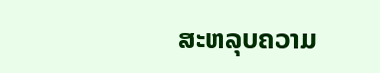ສະຫລຸບຄວາມ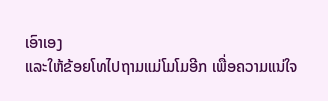ເອົາເອງ
ແລະໃຫ້ຂ້ອຍໂທໄປຖາມແມ່ໂມໂມອີກ ເພື່ອຄວາມແນ່ໃຈ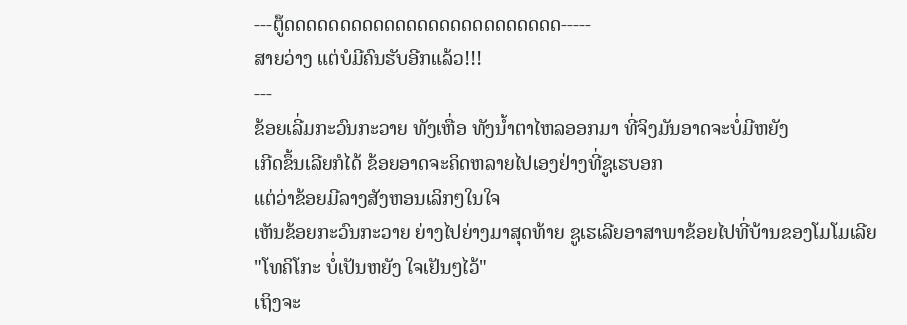---ຕູ໊ດດດດດດດດດດດດດດດດດດດດດດດດດ-----
ສາຍວ່າງ ແຕ່ບໍມີຄົນຮັບອີກແລ້ວ!!!
---
ຂ້ອຍເລີ່ມກະວົນກະວາຍ ທັງເຫື່ອ ທັງນ້ຳຕາໄຫລອອກມາ ທີ່ຈິງມັນອາດຈະບໍ່ມີຫຍັງ
ເກີດຂຶ້ນເລີຍກໍໄດ້ ຂ້ອຍອາດຈະຄິດຫລາຍໄປເອງຢ່າງທີ່ຊູເຮບອກ
ແຕ່ວ່າຂ້ອຍມີລາງສັງຫອນເລິກໆໃນໃຈ
ເຫັນຂ້ອຍກະວົນກະວາຍ ຍ່າງໄປຍ່າງມາສຸດທ້າຍ ຊູເຮເລີຍອາສາພາຂ້ອຍໄປທີ່ບ້ານຂອງໂມໂມເລີຍ
"ໂທຄິໂກະ ບໍ່ເປັນຫຍັງ ໃຈເຢັນໆໄວ້"
ເຖິງຈະ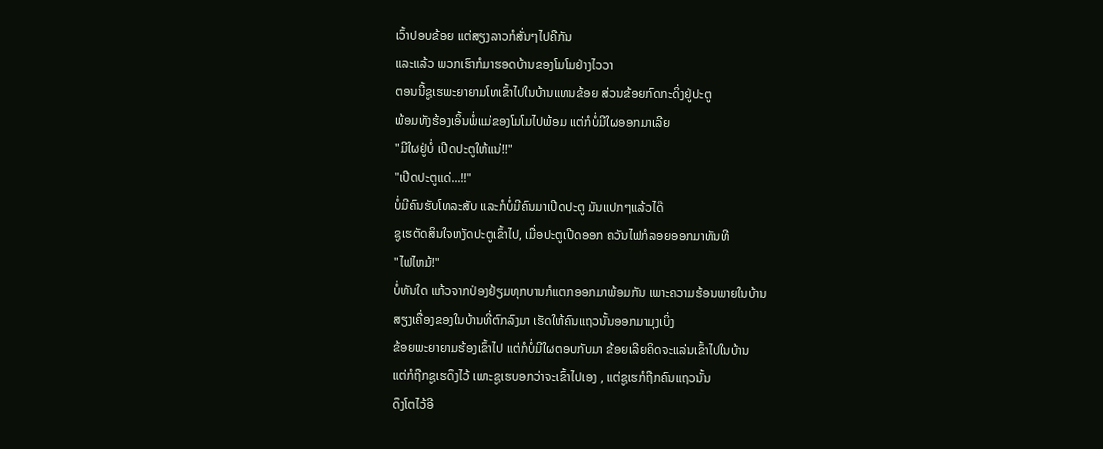ເວົ້າປອບຂ້ອຍ ແຕ່ສຽງລາວກໍສັ່ນໆໄປຄືກັນ
ແລະແລ້ວ ພວກເຮົາກໍມາຮອດບ້ານຂອງໂມໂມຢ່າງໄວວາ
ຕອນນີ້ຊູເຮພະຍາຍາມໂທເຂົ້າໄປໃນບ້ານແທນຂ້ອຍ ສ່ວນຂ້ອຍກົດກະດິ່ງຢູ່ປະຕູ
ພ້ອມທັງຮ້ອງເອິ້ນພໍ່ແມ່ຂອງໂມໂມໄປພ້ອມ ແຕ່ກໍບໍ່ມີໃຜອອກມາເລີຍ
"ມີໃຜຢູ່ບໍ່ ເປີດປະຕູໃຫ້ແນ່!!"
"ເປີດປະຕູແດ່...!!"
ບໍ່ມີຄົນຮັບໂທລະສັບ ແລະກໍບໍ່ມີຄົນມາເປີດປະຕູ ມັນແປກໆແລ້ວໄດ໊
ຊູເຮຕັດສິນໃຈຫງັດປະຕູເຂົ້າໄປ, ເມື່ອປະຕູເປີດອອກ ຄວັນໄຟກໍລອຍອອກມາທັນທີ
"ໄຟໄຫມ້!"
ບໍ່ທັນໃດ ແກ້ວຈາກປ່ອງຢ້ຽມທຸກບານກໍແຕກອອກມາພ້ອມກັນ ເພາະຄວາມຮ້ອນພາຍໃນບ້ານ
ສຽງເຄື່ອງຂອງໃນບ້ານທີ່ຕົກລົງມາ ເຮັດໃຫ້ຄົນແຖວນັ້ນອອກມາມຸງເບິ່ງ
ຂ້ອຍພະຍາຍາມຮ້ອງເຂົ້າໄປ ແຕ່ກໍບໍ່ມີໃຜຕອບກັບມາ ຂ້ອຍເລີຍຄິດຈະແລ່ນເຂົ້າໄປໃນບ້ານ
ແຕ່ກໍຖືກຊູເຮດຶງໄວ້ ເພາະຊູເຮບອກວ່າຈະເຂົ້າໄປເອງ , ແຕ່ຊູເຮກໍຖືກຄົນແຖວນັ້ນ
ດຶງໂຕໄວ້ອີ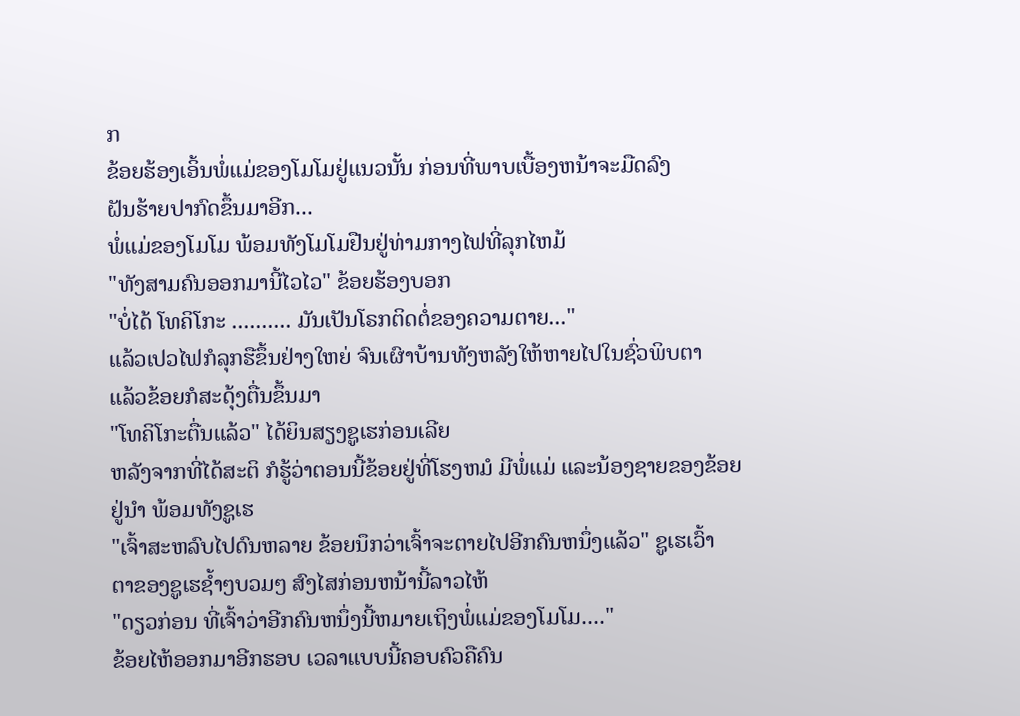ກ
ຂ້ອຍຮ້ອງເອິ້ນພໍ່ແມ່ຂອງໂມໂມຢູ່ແນວນັ້ນ ກ່ອນທີ່ພາບເບື້ອງຫນ້າຈະມືດລົງ
ຝັນຮ້າຍປາກົດຂຶ້ນມາອີກ...
ພໍ່ແມ່ຂອງໂມໂມ ພ້ອມທັງໂມໂມຢືນຢູ່ທ່າມກາງໄຟທີ່ລຸກໄຫມ້
"ທັງສາມຄົນອອກມານີ້ໄວໄວ" ຂ້ອຍຮ້ອງບອກ
"ບໍ່ໄດ້ ໂທຄິໂກະ .......... ມັນເປັນໂຣກຕິດຕໍ່ຂອງຄວາມຕາຍ..."
ແລ້ວເປວໄຟກໍລຸກຮືຂຶ້ນຢ່າງໃຫຍ່ ຈົນເຜົາບ້ານທັງຫລັງໃຫ້ຫາຍໄປໃນຊົ່ວພິບຕາ
ແລ້ວຂ້ອຍກໍສະດຸ້ງຕື່ນຂຶ້ນມາ
"ໂທຄິໂກະຕື່ນແລ້ວ" ໄດ້ຍິນສຽງຊູເຮກ່ອນເລີຍ
ຫລັງຈາກທີ່ໄດ້ສະຕິ ກໍຮູ້ວ່າຕອນນີ້ຂ້ອຍຢູ່ທີ່ໂຮງຫມໍ ມີພໍ່ແມ່ ແລະນ້ອງຊາຍຂອງຂ້ອຍ
ຢູ່ນຳ ພ້ອມທັງຊູເຮ
"ເຈົ້າສະຫລົບໄປດົນຫລາຍ ຂ້ອຍນຶກວ່າເຈົ້າຈະຕາຍໄປອີກຄົນຫນຶ່ງແລ້ວ" ຊູເຮເວົ້າ
ຕາຂອງຊູເຮຊ້ຳໆບວມໆ ສົງໄສກ່ອນຫນ້ານີ້ລາວໄຫ້
"ດຽວກ່ອນ ທີ່ເຈົ້າວ່າອີກຄົນຫນຶ່ງນີ້ຫມາຍເຖິງພໍ່ແມ່ຂອງໂມໂມ...."
ຂ້ອຍໄຫ້ອອກມາອີກຮອບ ເວລາແບບນີ້ຄອບຄົວຄືຄົນ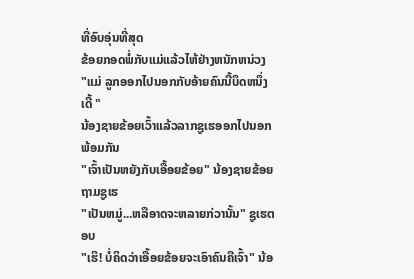ທີ່ອົບອຸ່ນທີ່ສຸດ
ຂ້ອຍກອດພໍ່ກັບແມ່ແລ້ວໄຫ້ຢ່າງຫນັກຫນ່ວງ
"ແມ່ ລູກອອກໄປນອກກັບອ້າຍຄົນນີ້ບຶດຫນຶ່ງເດີ້ "
ນ້ອງຊາຍຂ້ອຍເວົ້າແລ້ວລາກຊູເຮອອກໄປນອກພ້ອມກັນ
"ເຈົ້າເປັນຫຍັງກັບເອື້ອຍຂ້ອຍ" ນ້ອງຊາຍຂ້ອຍຖາມຊູເຮ
"ເປັນຫມູ່...ຫລືອາດຈະຫລາຍກ່ວານັ້ນ" ຊູເຮຕອບ
"ເຮິ! ບໍ່ຄິດວ່າເອື້ອຍຂ້ອຍຈະເອົາຄົນຄືເຈົ້າ" ນ້ອ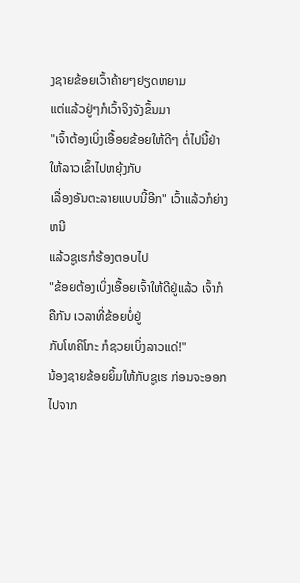ງຊາຍຂ້ອຍເວົ້າຄ້າຍໆຢຽດຫຍາມ
ແຕ່ແລ້ວຢູ່ໆກໍເວົ້າຈິງຈັງຂຶ້ນມາ
"ເຈົ້າຕ້ອງເບິ່ງເອື້ອຍຂ້ອຍໃຫ້ດີໆ ຕໍ່ໄປນີ້ຢ່າໃຫ້ລາວເຂົ້າໄປຫຍຸ້ງກັບ
ເລື່ອງອັນຕະລາຍແບບນີ້ອີກ" ເວົ້າແລ້ວກໍຍ່າງຫນີ
ແລ້ວຊູເຮກໍຮ້ອງຕອບໄປ
"ຂ້ອຍຕ້ອງເບິ່ງເອື້ອຍເຈົ້າໃຫ້ດີຢູ່ແລ້ວ ເຈົ້າກໍຄືກັນ ເວລາທີ່ຂ້ອຍບໍ່ຢູ່
ກັບໂທຄິໂກະ ກໍຊວຍເບິ່ງລາວແດ່!"
ນ້ອງຊາຍຂ້ອຍຍິ້ມໃຫ້ກັບຊູເຮ ກ່ອນຈະອອກໄປຈາກ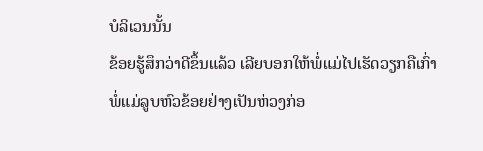ບໍລິເວນນັ້ນ
ຂ້ອຍຮູ້ສຶກວ່າດີຂຶ້ນແລ້ວ ເລີຍບອກໃຫ້ພໍ່ແມ່ໄປເຮັດວຽກຄືເກົ່າ
ພໍ່ແມ່ລູບຫົວຂ້ອຍຢ່າງເປັນຫ່ວງກ່ອ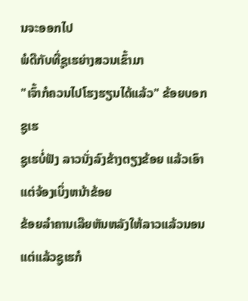ນຈະອອກໄປ
ພໍດີກັບທີ່ຊູເຮຍ່າງສວນເຂົ້າມາ
"ເຈົ້າກໍຄວນໄປໂຮງຮຽນໄດ້ແລ້ວ" ຂ້ອຍບອກຊູເຮ
ຊູເຮບໍ່ຟັງ ລາວນັ່ງລົງຂ້າງຕຽງຂ້ອຍ ແລ້ວເອົາແຕ່ຈ້ອງເບິ່ງຫນ້າຂ້ອຍ
ຂ້ອຍລຳຄານເລີຍຫັນຫລັງໃຫ້ລາວແລ້ວນອນ
ແຕ່ແລ້ວຊູເຮກໍ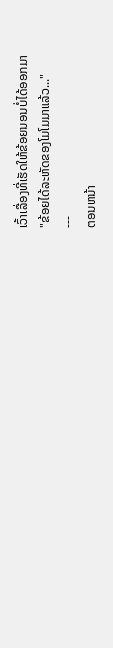ເວົ້າເລື່ອງທີ່ເຮັດໃຫ້ຂ້ອຍນອນບໍ່ໄດ້ອອກມາ
"ຂ້ອຍໄດ້ລະຫັດຂອງໂມໂມມາແລ້ວ..."
---
ຕອນຫນ້າ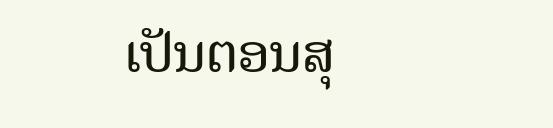ເປັນຕອນສຸ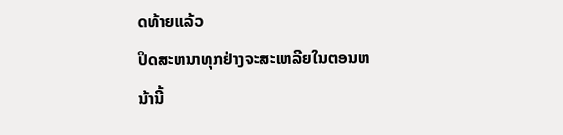ດທ້າຍແລ້ວ
ປິດສະຫນາທຸກຢ່າງຈະສະເຫລີຍໃນຕອນຫນ້ານີ້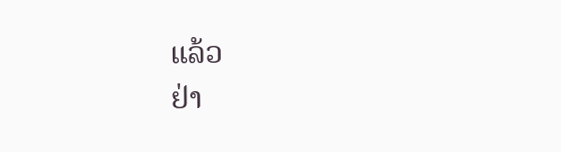ແລ້ວ
ຢ່າ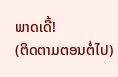ພາດເດີ້!
(ຕິດຕາມຕອນຕໍ່ໄປ)